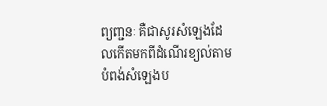ព្យញ្ជនៈ គឺជាសូរសំឡេងដែលកើតមកពីដំណើរខ្យល់តាមបំពង់សំឡេងប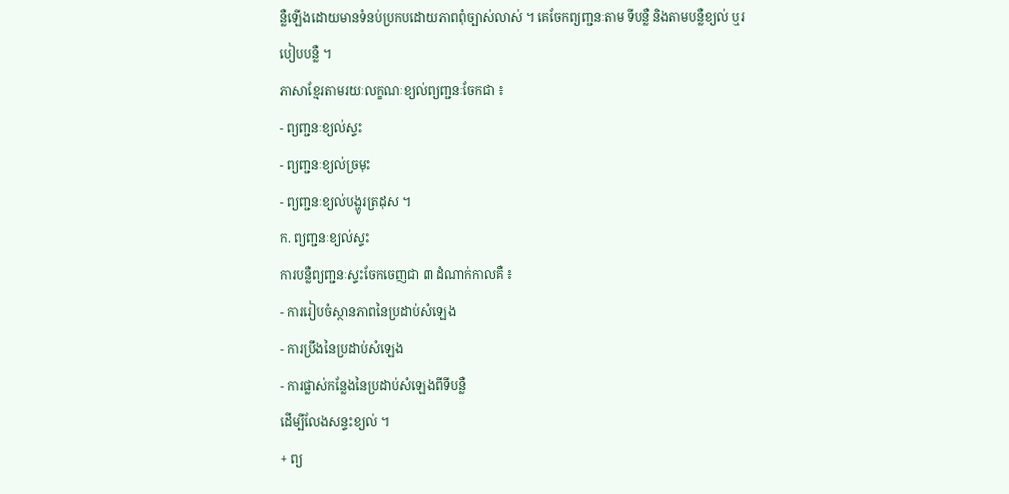ន្លឺឡើងដោយមានទំនប់ប្រកបដោយភាពពុំច្បាស់លាស់ ។ គេចែកព្យញ្ជនៈតាម ទីបន្លឺ និងតាមបន្លឺខ្យល់ ឬរបៀបបន្លឺ ។
ភាសាខ្មែរតាមរយៈលក្ខណៈខ្យល់ព្យញ្ជនៈចែកជា ៖
- ព្យញ្ជនៈខ្យល់ស្ទះ
- ព្យញ្ជនៈខ្យល់ច្រមុះ
- ព្យញ្ជនៈខ្យល់បង្ហូរត្រដុស ។
ក. ព្យញ្ជនៈខ្យល់ស្ទះ
ការបន្លឺព្យញ្ជនៈស្ទះចែកចេញជា ៣ ដំណាក់កាលគឺ ៖
- ការរៀបចំស្ថានភាពនៃប្រដាប់សំឡេង
- ការប្រឹងនៃប្រដាប់សំឡេង
- ការផ្លាស់កន្លែងនៃប្រដាប់សំឡេងពីទីបន្លឺ
ដើម្បីលែងសន្ទះខ្យល់ ។
+ ព្យ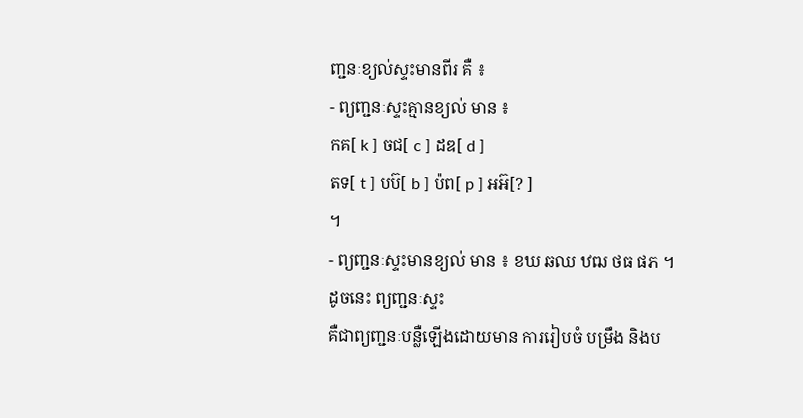ញ្ជនៈខ្យល់ស្ទះមានពីរ គឺ ៖
- ព្យញ្ជនៈស្ទះគ្មានខ្យល់ មាន ៖
កគ[ k ] ចជ[ c ] ដឌ[ d ]
តទ[ t ] បប៊[ b ] ប៉ព[ p ] អអ៊[? ]
។
- ព្យញ្ជនៈស្ទះមានខ្យល់ មាន ៖ ខឃ ឆឈ ឋឍ ថធ ផភ ។
ដូចនេះ ព្យញ្ជនៈស្ទះ
គឺជាព្យញ្ជនៈបន្លឺឡើងដោយមាន ការរៀបចំ បម្រឹង និងប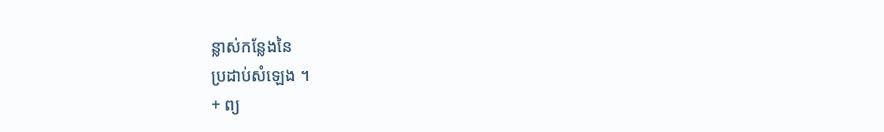ន្លាស់កន្លែងនៃ
ប្រដាប់សំឡេង ។
+ ព្យ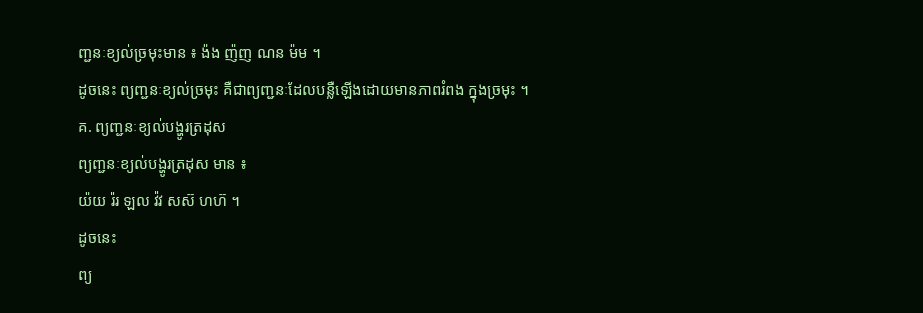ញ្ជនៈខ្យល់ច្រមុះមាន ៖ ង៉ង ញ៉ញ ណន ម៉ម ។
ដូចនេះ ព្យញ្ជនៈខ្យល់ច្រមុះ គឺជាព្យញ្ជនៈដែលបន្លឺឡើងដោយមានភាពរំពង ក្នុងច្រមុះ ។
គ. ព្យញ្ជនៈខ្យល់បង្ហូរត្រដុស
ព្យញ្ជនៈខ្យល់បង្ហូរត្រដុស មាន ៖
យ៉យ រ៉រ ឡល វ៉វ សស៊ ហហ៊ ។
ដូចនេះ
ព្យ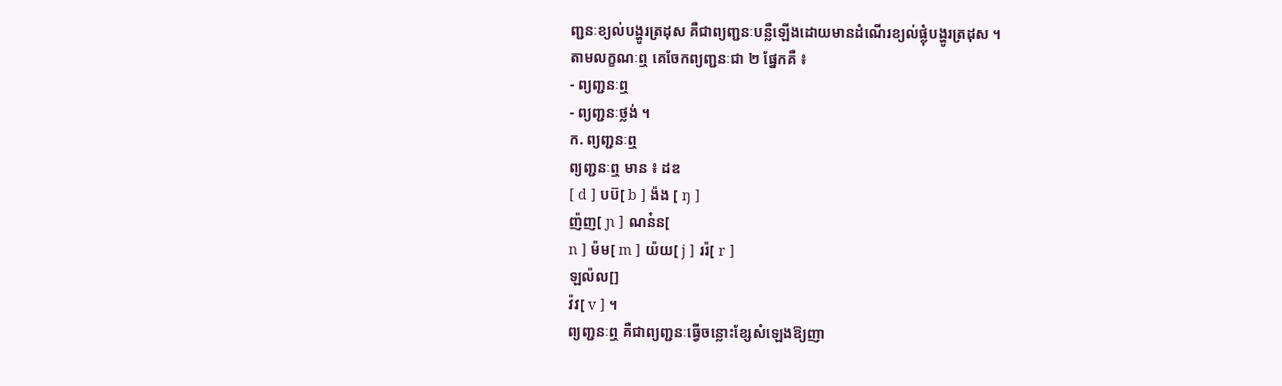ញ្ជនៈខ្យល់បង្ហូរត្រដុស គឺជាព្យញ្ជនៈបន្លឺឡើងដោយមានដំណើរខ្យល់ផ្លុំបង្ហូរត្រដុស ។
តាមលក្ខណៈឮ គេចែកព្យញ្ជនៈជា ២ ផ្នែកគឺ ៖
- ព្យញ្ជនៈឮ
- ព្យញ្ជនៈថ្លង់ ។
ក. ព្យញ្ជនៈឮ
ព្យញ្ជនៈឮ មាន ៖ ដឌ
[ d ] បប៊[ b ] ង៉ង [ ŋ ]
ញ៉ញ[ ɲ ] ណន៎ន[
n ] ម៉ម[ m ] យ៉យ[ j ] ររ៉[ r ]
ឡល៉ល[]
វ៉វ[ v ] ។
ព្យញ្ជនៈឮ គឺជាព្យញ្ជនៈធ្វើចន្លោះខ្សែសំឡេងឱ្យញា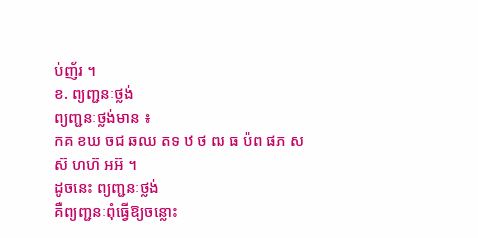ប់ញ័រ ។
ខ. ព្យញ្ជនៈថ្លង់
ព្យញ្ជនៈថ្លង់មាន ៖
កគ ខឃ ចជ ឆឈ តទ ឋ ថ ឍ ធ ប៉ព ផភ សស៊ ហហ៊ អអ៊ ។
ដូចនេះ ព្យញ្ជនៈថ្លង់
គឺព្យញ្ជនៈពុំធ្វើឱ្យចន្លោះ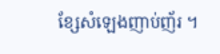ខ្សែសំឡេងញាប់ញ័រ ។